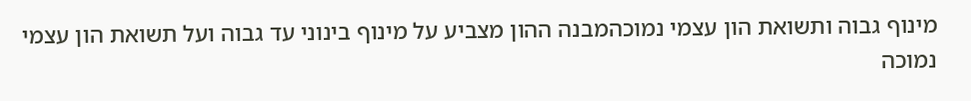מינוף גבוה ותשואת הון עצמי נמוכהמבנה ההון מצביע על מינוף בינוני עד גבוה ועל תשואת הון עצמי נמוכה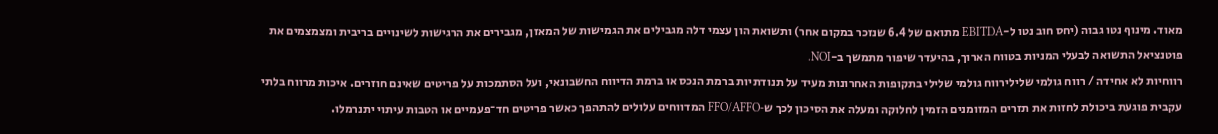מאוד. מינוף נטו גבוה (יחס חוב נטו ל-EBITDA מתואם של 6.4 שנזכר במקום אחר) ותשואת הון עצמי דלה מגבילים את הגמישות של המאזן, מגבירים את הרגישות לשינויים בריבית ומצמצמים את פוטנציאל התשואה לבעלי המניות בטווח הארוך, בהיעדר שיפור מתמשך ב-NOI.
רווחיות לא אחידה / רווח גולמי שלילירווח גולמי שלילי בתקופות האחרונות מעיד על תנודתיות ברמת הנכס או ברמת הדיווח החשבונאי, ועל הסתמכות על פריטים שאינם חוזרים. איכות מרווח בלתי עקבית פוגעת ביכולת לחזות את תזרים המזומנים הזמין לחלוקה ומעלה את הסיכון לכך ש‑FFO/AFFO המדווחים עלולים להתהפך כאשר פריטים חד־פעמיים או הטבות עיתוי יתנרמלו.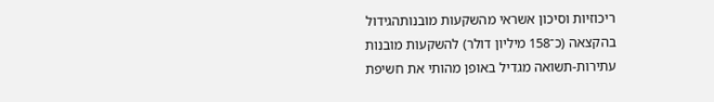ריכוזיות וסיכון אשראי מהשקעות מובנותהגידול בהקצאה (כ־158 מיליון דולר) להשקעות מובנות עתירות-תשואה מגדיל באופן מהותי את חשיפת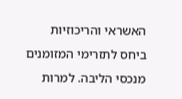האשראי והריכוזיות ביחס לתזרימי המזומנים מנכסי הליבה. למרות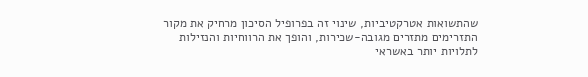שהתשואות אטרקטיביות, שינוי זה בפרופיל הסיכון מרחיק את מקור התזרימים מתזרים מגובה-שכירות, והופך את הרווחיות והנזילות לתלויות יותר באשראי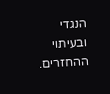הנגדי ובעיתוי ההחזרים.